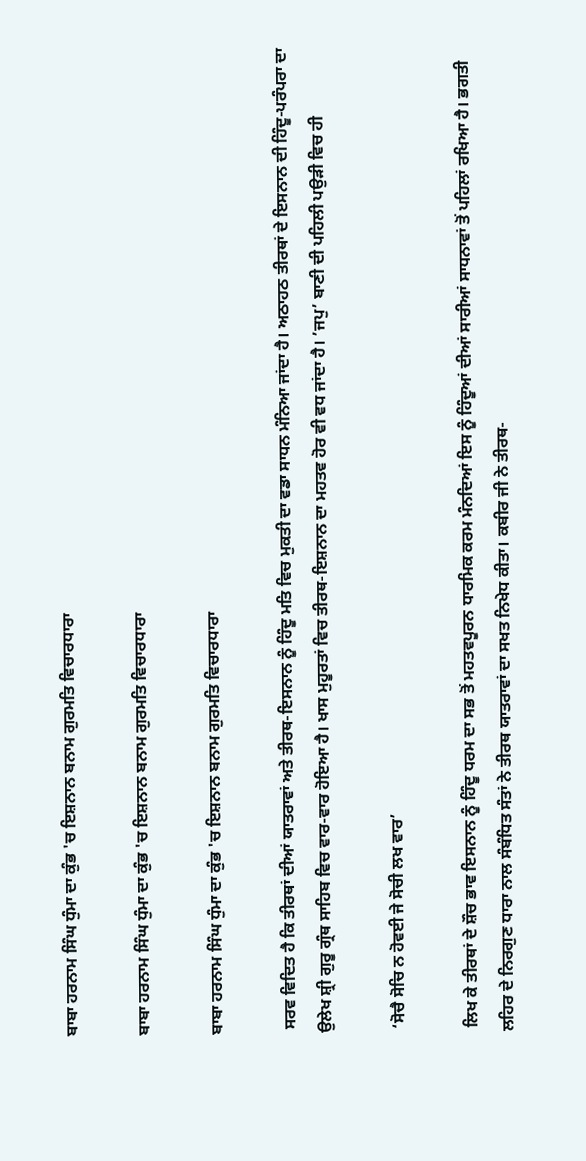ਬਾਬਾ ਹਰਨਾਮ ਸਿੰਘ ਧੁੰਮਾ ਦਾ ਕੁੰਭ 'ਚ ਇਸ਼ਨਾਨ ਬਨਾਮ ਗੁਰਮਤਿ ਵਿਚਾਰਧਾਰਾ

ਬਾਬਾ ਹਰਨਾਮ ਸਿੰਘ ਧੁੰਮਾ ਦਾ ਕੁੰਭ 'ਚ ਇਸ਼ਨਾਨ ਬਨਾਮ ਗੁਰਮਤਿ ਵਿਚਾਰਧਾਰਾ

ਬਾਬਾ ਹਰਨਾਮ ਸਿੰਘ ਧੁੰਮਾ ਦਾ ਕੁੰਭ 'ਚ ਇਸ਼ਨਾਨ ਬਨਾਮ ਗੁਰਮਤਿ ਵਿਚਾਰਧਾਰਾ

 ਸਰਵ ਵਿਦਿਤ ਹੈ ਕਿ ਤੀਰਥਾਂ ਦੀਆਂ ਯਾਤਰਾਵਾਂ ਅਤੇ ਤੀਰਥ-ਇਸਨਾਨ ਨੂੰ ਹਿੰਦੂ ਮਤਿ ਵਿਚ ਮੁਕਤੀ ਦਾ ਵਡਾ ਸਾਧਨ ਮੰਨਿਆ ਜਾਂਦਾ ਹੈ। ਅਠਾਹਠ ਤੀਰਥਾਂ ਦੇ ਇਸਨਾਨ ਦੀ ਹਿੰਦੂ-ਪਰੰਪਰਾ ਦਾ ਉਲੇਖ ਸ਼੍ਰੀ ਗੁਰੂ ਗ੍ਰੰਥ ਸਾਹਿਬ ਵਿਚ ਵਾਰ-ਵਾਰ ਹੋਇਆ ਹੈ। ਖਾਸ ਮੁਹੂਰਤਾਂ ਵਿਚ ਤੀਰਥ-ਇਸ਼ਨਾਨ ਦਾ ਮਹਤਵ ਹੋਰ ਵੀ ਵਧ ਜਾਂਦਾ ਹੈ। ’ਜਪੁ’ ਬਾਣੀ ਦੀ ਪਹਿਲੀ ਪਉੜੀ ਵਿਚ ਹੀ

 ‘ਸੋਚੈ ਸੋਚਿ ਨ ਹੋਵਈ ਜੇ ਸੋਚੀ ਲਖ ਵਾਰ’

 ਲਿਖ ਕੇ ਤੀਰਥਾਂ ਦੇ ਸ਼ੌਚ ਭਾਵ ਇਸਨਾਨ ਨੂੰ ਹਿੰਦੂ ਧਰਮ ਦਾ ਸਭ ਤੋਂ ਮਹਤਵਪੂਰਨ ਧਾਰਮਿਕ ਕਰਮ ਮੰਨਦਿਆਂ ਇਸ ਨੂੰ ਹਿੰਦੂਆਂ ਦੀਆਂ ਸਾਰੀਆਂ ਸਾਧਨਾਵਾਂ ਤੋਂ ਪਹਿਲਾਂ ਰਖਿਆ ਹੈ। ਭਗਤੀ ਲਹਿਰ ਦੇ ਨਿਰਗੁਣ ਧਾਰਾ ਨਾਲ ਸੰਬੰਧਿਤ ਸੰਤਾਂ ਨੇ ਤੀਰਥ ਯਾਤਰਾਵਾਂ ਦਾ ਸਖਤ ਨਿਖੇਧ ਕੀਤਾ। ਕਬੀਰ ਜੀ ਨੇ ਤੀਰਥ-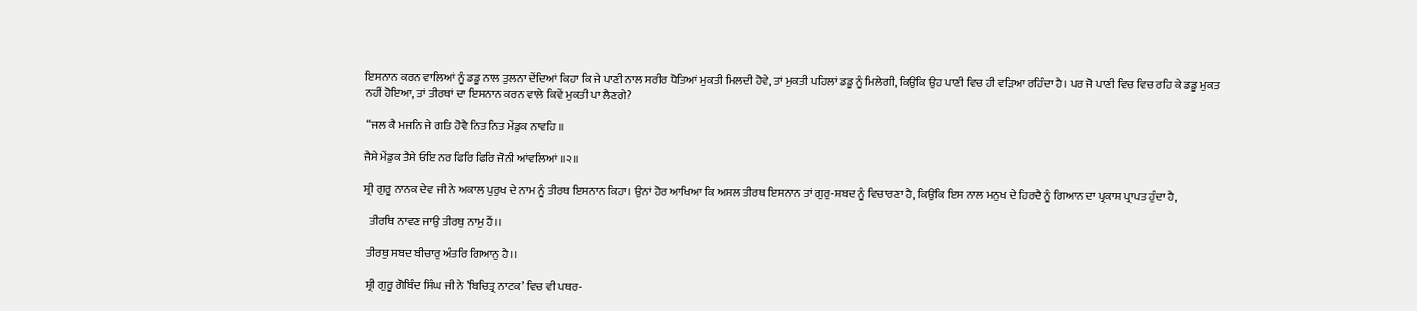ਇਸਨਾਨ ਕਰਨ ਵਾਲਿਆਂ ਨੂੰ ਡਡੂ ਨਾਲ ਤੁਲਨਾ ਦੇਂਦਿਆਂ ਕਿਹਾ ਕਿ ਜੇ ਪਾਣੀ ਨਾਲ ਸਰੀਰ ਧੋਤਿਆਂ ਮੁਕਤੀ ਮਿਲਦੀ ਹੋਵੇ, ਤਾਂ ਮੁਕਤੀ ਪਹਿਲਾਂ ਡਡੂ ਨੂੰ ਮਿਲੇਗੀ, ਕਿਉਂਕਿ ਉਹ ਪਾਣੀ ਵਿਚ ਹੀ ਵੜਿਆ ਰਹਿੰਦਾ ਹੈ। ਪਰ ਜੋ ਪਾਣੀ ਵਿਚ ਵਿਚ ਰਹਿ ਕੇ ਡਡੂ ਮੁਕਤ ਨਹੀਂ ਹੋਇਆ, ਤਾਂ ਤੀਰਥਾਂ ਦਾ ਇਸਨਾਨ ਕਰਨ ਵਾਲੇ ਕਿਵੇਂ ਮੁਕਤੀ ਪਾ ਲੈਣਗੇ?

 “ਜਲ ਕੈ ਮਜਨਿ ਜੇ ਗਤਿ ਹੋਵੈ ਨਿਤ ਨਿਤ ਮੇਂਡੁਕ ਨਾਵਹਿ ॥

ਜੈਸੇ ਮੇਂਡੁਕ ਤੈਸੇ ਓਇ ਨਰ ਫਿਰਿ ਫਿਰਿ ਜੋਨੀ ਆਂਵਲਿਆਂ ॥੨॥

ਸ਼੍ਰੀ ਗੁਰੂ ਨਾਨਕ ਦੇਵ ਜੀ ਨੇ ਅਕਾਲ ਪੁਰੁਖ ਦੇ ਨਾਮ ਨੂੰ ਤੀਰਥ ਇਸਨਾਨ ਕਿਹਾ। ਉਨਾਂ ਹੋਰ ਆਖਿਆ ਕਿ ਅਸਲ ਤੀਰਥ ਇਸਨਾਨ ਤਾਂ ਗੁਰੁ-ਸ਼ਬਦ ਨੂੰ ਵਿਚਾਰਣਾ ਹੈ, ਕਿਉਂਕਿ ਇਸ ਨਾਲ ਮਨੁਖ ਦੇ ਹਿਰਦੈ ਨੂੰ ਗਿਆਨ ਦਾ ਪ੍ਰਕਾਸ਼ ਪ੍ਰਾਪਤ ਹੁੰਦਾ ਹੈ,

  ਤੀਰਥਿ ਨਾਵਣ ਜਾਉ ਤੀਰਥੁ ਨਾਮੁ ਹੈਂ।।

 ਤੀਰਥੁ ਸਬਦ ਬੀਚਾਰੁ ਅੰਤਰਿ ਗਿਆਨੁ ਹੈ।।

 ਸ਼੍ਰੀ ਗੁਰੂ ਗੋਬਿੰਦ ਸਿੰਘ ਜੀ ਨੇ ’ਬਿਚਿਤ੍ਰ ਨਾਟਕ’ ਵਿਚ ਵੀ ਪਥਰ-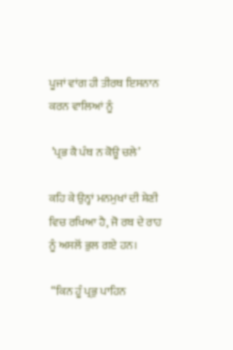ਪੂਜਾਂ ਵਾਂਗ ਹੀ ਤੀਰਥ ਇਸਨਾਨ ਕਰਨ ਵਾਲਿਆਂ ਨੂੰ

 ’ਪ੍ਰਭ ਕੈ ਪੰਥ ਨ ਕੋਊ ਚਲੇ’

ਕਹਿ ਕੇ ਉਨ੍ਹਾਂ ਮਨਮੁਖਾਂ ਦੀ ਸ਼ੇਣੀ ਵਿਚ ਰਖਿਆ ਹੈ, ਜੋ ਰਬ ਦੇ ਰਾਹ ਨੂੰ ਅਸਲੋਂ ਭੁਲ ਗਏ ਹਨ।

 “ਕਿਨ ਹੂੰ ਪ੍ਰਭੁ ਪਾਹਿਨ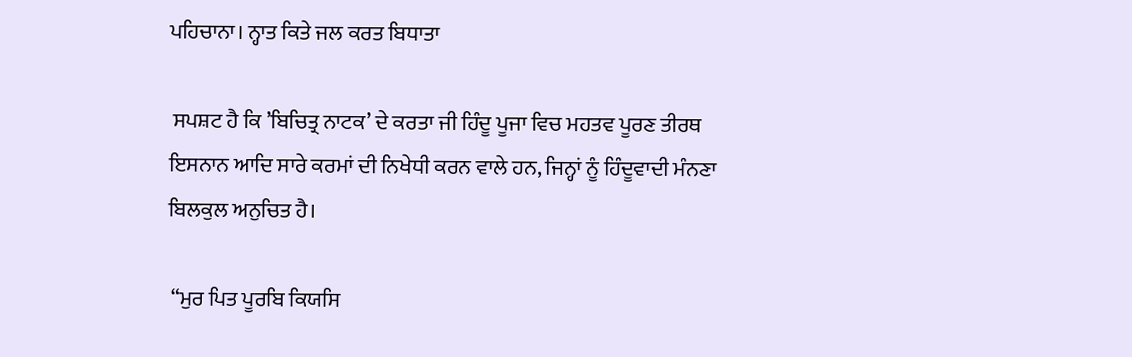ਪਹਿਚਾਨਾ। ਨ੍ਹਾਤ ਕਿਤੇ ਜਲ ਕਰਤ ਬਿਧਾਤਾ

 ਸਪਸ਼ਟ ਹੈ ਕਿ ’ਬਿਚਿਤ੍ਰ ਨਾਟਕ’ ਦੇ ਕਰਤਾ ਜੀ ਹਿੰਦੂ ਪੂਜਾ ਵਿਚ ਮਹਤਵ ਪੂਰਣ ਤੀਰਥ ਇਸਨਾਨ ਆਦਿ ਸਾਰੇ ਕਰਮਾਂ ਦੀ ਨਿਖੇਧੀ ਕਰਨ ਵਾਲੇ ਹਨ, ਜਿਨ੍ਹਾਂ ਨੂੰ ਹਿੰਦੂਵਾਦੀ ਮੰਨਣਾ ਬਿਲਕੁਲ ਅਨੁਚਿਤ ਹੈ।

 “ਮੁਰ ਪਿਤ ਪੂਰਬਿ ਕਿਯਸਿ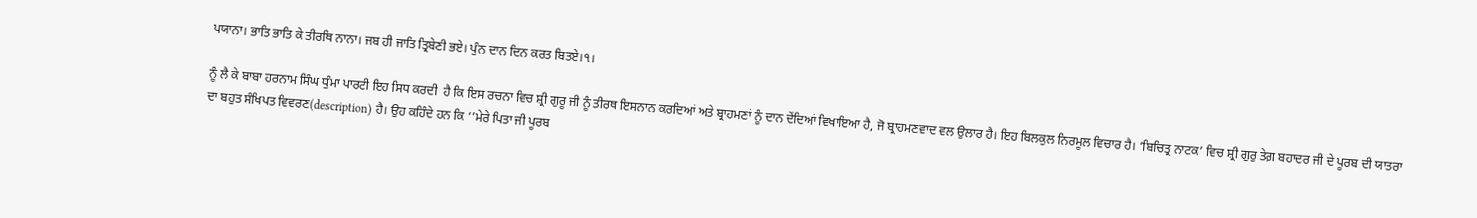ਪਯਾਨਾ। ਭਾਤਿ ਭਾਤਿ ਕੇ ਤੀਰਥਿ ਨਾਨਾ। ਜਬ ਹੀ ਜਾਤਿ ਤ੍ਰਿਬੇਣੀ ਭਏ। ਪੁੰਨ ਦਾਨ ਦਿਨ ਕਰਤ ਬਿਤਏ।੧।

ਨੂੰ ਲੈ ਕੇ ਬਾਬਾ ਹਰਨਾਮ ਸਿੰਘ ਧੁੰਮਾ ਪਾਰਟੀ ਇਹ ਸਿਧ ਕਰਦੀ  ਹੈ ਕਿ ਇਸ ਰਚਨਾ ਵਿਚ ਸ਼੍ਰੀ ਗੁਰੂ ਜੀ ਨੂੰ ਤੀਰਥ ਇਸਨਾਨ ਕਰਦਿਆਂ ਅਤੇ ਬ੍ਰਾਹਮਣਾਂ ਨੂੰ ਦਾਨ ਦੇਂਦਿਆਂ ਵਿਖਾਇਆ ਹੈ, ਜੋ ਬ੍ਰਾਹਮਣਵਾਦ ਵਲ ਉਲਾਰ ਹੈ। ਇਹ ਬਿਲਕੁਲ ਨਿਰਮੂਲ ਵਿਚਾਰ ਹੈ। ‘ਬਿਚਿਤ੍ਰ ਨਾਟਕ’ ਵਿਚ ਸ਼੍ਰੀ ਗੁਰੁ ਤੇਗ਼ ਬਹਾਦਰ ਜੀ ਦੇ ਪੂਰਬ ਦੀ ਯਾਤਰਾ ਦਾ ਬਹੁਤ ਸੰਖਿਪਤ ਵਿਵਰਣ(description) ਹੈ। ਉਹ ਕਹਿੰਦੇ ਹਨ ਕਿ ‘’ਮੇਰੇ ਪਿਤਾ ਜੀ ਪੂਰਬ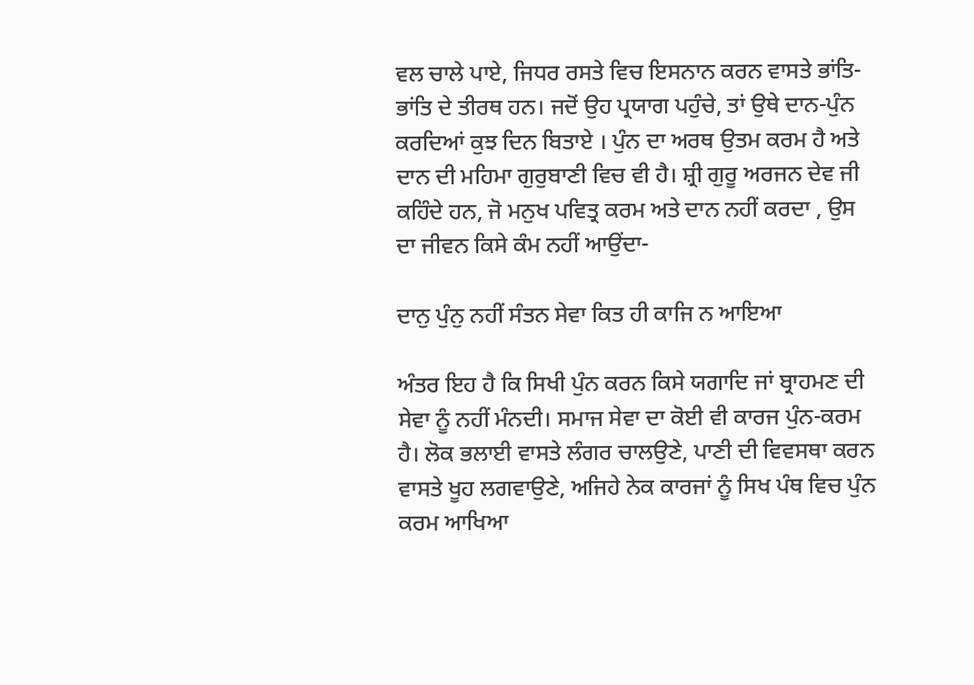ਵਲ ਚਾਲੇ ਪਾਏ, ਜਿਧਰ ਰਸਤੇ ਵਿਚ ਇਸਨਾਨ ਕਰਨ ਵਾਸਤੇ ਭਾਂਤਿ-ਭਾਂਤਿ ਦੇ ਤੀਰਥ ਹਨ। ਜਦੋਂ ਉਹ ਪ੍ਰਯਾਗ ਪਹੁੰਚੇ, ਤਾਂ ਉਥੇ ਦਾਨ-ਪੁੰਨ ਕਰਦਿਆਂ ਕੁਝ ਦਿਨ ਬਿਤਾਏ । ਪੁੰਨ ਦਾ ਅਰਥ ਉਤਮ ਕਰਮ ਹੈ ਅਤੇ ਦਾਨ ਦੀ ਮਹਿਮਾ ਗੁਰੁਬਾਣੀ ਵਿਚ ਵੀ ਹੈ। ਸ਼੍ਰੀ ਗੁਰੂ ਅਰਜਨ ਦੇਵ ਜੀ ਕਹਿੰਦੇ ਹਨ, ਜੋ ਮਨੁਖ ਪਵਿਤ੍ਰ ਕਰਮ ਅਤੇ ਦਾਨ ਨਹੀਂ ਕਰਦਾ , ਉਸ ਦਾ ਜੀਵਨ ਕਿਸੇ ਕੰਮ ਨਹੀਂ ਆਉਂਦਾ-

ਦਾਨੁ ਪੁੰਨੁ ਨਹੀਂ ਸੰਤਨ ਸੇਵਾ ਕਿਤ ਹੀ ਕਾਜਿ ਨ ਆਇਆ

ਅੰਤਰ ਇਹ ਹੈ ਕਿ ਸਿਖੀ ਪੁੰਨ ਕਰਨ ਕਿਸੇ ਯਗਾਦਿ ਜਾਂ ਬ੍ਰਾਹਮਣ ਦੀ ਸੇਵਾ ਨੂੰ ਨਹੀਂ ਮੰਨਦੀ। ਸਮਾਜ ਸੇਵਾ ਦਾ ਕੋਈ ਵੀ ਕਾਰਜ ਪੁੰਨ-ਕਰਮ ਹੈ। ਲੋਕ ਭਲਾਈ ਵਾਸਤੇ ਲੰਗਰ ਚਾਲਉਣੇ, ਪਾਣੀ ਦੀ ਵਿਵਸਥਾ ਕਰਨ ਵਾਸਤੇ ਖੂਹ ਲਗਵਾਉਣੇ, ਅਜਿਹੇ ਨੇਕ ਕਾਰਜਾਂ ਨੂੰ ਸਿਖ ਪੰਥ ਵਿਚ ਪੁੰਨ ਕਰਮ ਆਖਿਆ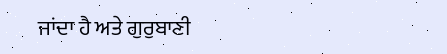ਜਾਂਦਾ ਹੈ ਅਤੇ ਗੁਰੁਬਾਣੀ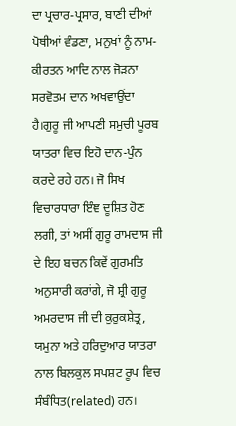ਦਾ ਪ੍ਰਚਾਰ-ਪ੍ਰਸਾਰ, ਬਾਣੀ ਦੀਆਂ ਪੋਥੀਆਂ ਵੰਡਣਾ, ਮਨੁਖਾਂ ਨੂੰ ਨਾਮ-ਕੀਰਤਨ ਆਦਿ ਨਾਲ ਜੋੜਨਾ ਸਰਵੋਤਮ ਦਾਨ ਅਖਵਾਉਂਦਾ ਹੈ।ਗੁਰੂ ਜੀ ਆਪਣੀ ਸਮੁਚੀ ਪੂਰਬ ਯਾਤਰਾ ਵਿਚ ਇਹੋ ਦਾਨ-ਪੁੰਨ ਕਰਦੇ ਰਹੇ ਹਨ। ਜੋ ਸਿਖ ਵਿਚਾਰਧਾਰਾ ਇੰਞ ਦੂਸ਼ਿਤ ਹੋਣ ਲਗੀ, ਤਾਂ ਅਸੀਂ ਗੁਰੂ ਰਾਮਦਾਸ ਜੀ ਦੇ ਇਹ ਬਚਨ ਕਿਵੇਂ ਗੁਰਮਤਿ ਅਨੁਸਾਰੀ ਕਰਾਂਗੇ, ਜੋ ਸ਼੍ਰੀ ਗੁਰੂ ਅਮਰਦਾਸ ਜੀ ਦੀ ਕੁਰੁਕਸ਼ੇਤ੍ਰ, ਯਮੁਨਾ ਅਤੇ ਹਰਿਦੁਆਰ ਯਾਤਰਾ ਨਾਲ ਬਿਲਕੁਲ ਸਪਸ਼ਟ ਰੂਪ ਵਿਚ ਸੰਬੰਧਿਤ(related) ਹਨ।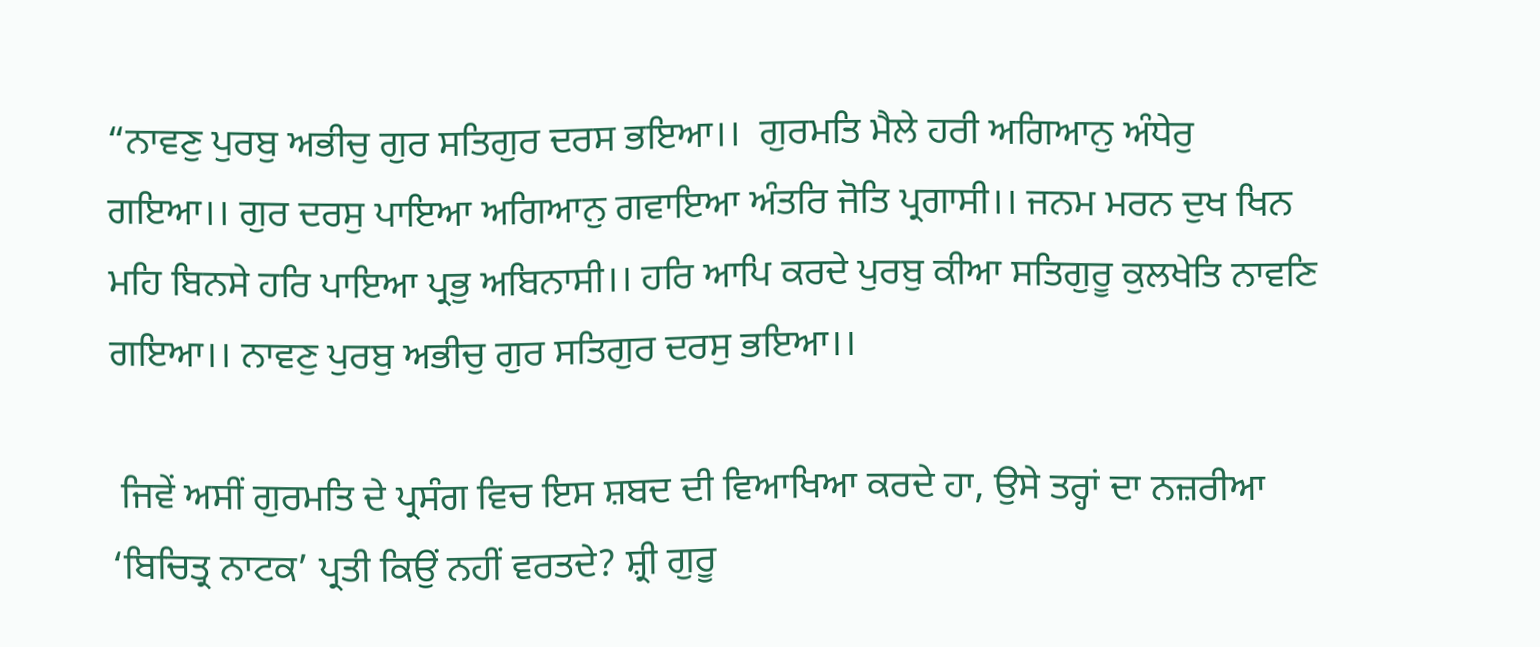“ਨਾਵਣੁ ਪੁਰਬੁ ਅਭੀਚੁ ਗੁਰ ਸਤਿਗੁਰ ਦਰਸ ਭਇਆ।।  ਗੁਰਮਤਿ ਮੈਲੇ ਹਰੀ ਅਗਿਆਨੁ ਅੰਧੇਰੁ ਗਇਆ।। ਗੁਰ ਦਰਸੁ ਪਾਇਆ ਅਗਿਆਨੁ ਗਵਾਇਆ ਅੰਤਰਿ ਜੋਤਿ ਪ੍ਰਗਾਸੀ।। ਜਨਮ ਮਰਨ ਦੁਖ ਖਿਨ ਮਹਿ ਬਿਨਸੇ ਹਰਿ ਪਾਇਆ ਪ੍ਰਭੁ ਅਬਿਨਾਸੀ।। ਹਰਿ ਆਪਿ ਕਰਦੇ ਪੁਰਬੁ ਕੀਆ ਸਤਿਗੁਰੂ ਕੁਲਖੇਤਿ ਨਾਵਣਿ ਗਇਆ।। ਨਾਵਣੁ ਪੁਰਬੁ ਅਭੀਚੁ ਗੁਰ ਸਤਿਗੁਰ ਦਰਸੁ ਭਇਆ।।

 ਜਿਵੇਂ ਅਸੀਂ ਗੁਰਮਤਿ ਦੇ ਪ੍ਰਸੰਗ ਵਿਚ ਇਸ ਸ਼ਬਦ ਦੀ ਵਿਆਖਿਆ ਕਰਦੇ ਹਾ, ਉਸੇ ਤਰ੍ਹਾਂ ਦਾ ਨਜ਼ਰੀਆ ‘ਬਿਚਿਤ੍ਰ ਨਾਟਕ’ ਪ੍ਰਤੀ ਕਿਉਂ ਨਹੀਂ ਵਰਤਦੇ? ਸ਼੍ਰੀ ਗੁਰੂ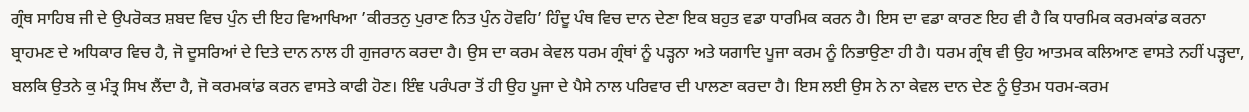ਗ੍ਰੰਥ ਸਾਹਿਬ ਜੀ ਦੇ ਉਪਰੋਕਤ ਸ਼ਬਦ ਵਿਚ ਪੁੰਨ ਦੀ ਇਹ ਵਿਆਖਿਆ ’ਕੀਰਤਨੁ ਪੁਰਾਣ ਨਿਤ ਪੁੰਨ ਹੋਵਹਿ’ ਹਿੰਦੂ ਪੰਥ ਵਿਚ ਦਾਨ ਦੇਣਾ ਇਕ ਬਹੁਤ ਵਡਾ ਧਾਰਮਿਕ ਕਰਨ ਹੈ। ਇਸ ਦਾ ਵਡਾ ਕਾਰਣ ਇਹ ਵੀ ਹੈ ਕਿ ਧਾਰਮਿਕ ਕਰਮਕਾਂਡ ਕਰਨਾ ਬ੍ਰਾਹਮਣ ਦੇ ਅਧਿਕਾਰ ਵਿਚ ਹੈ, ਜੋ ਦੂਸਰਿਆਂ ਦੇ ਦਿਤੇ ਦਾਨ ਨਾਲ ਹੀ ਗੁਜਰਾਨ ਕਰਦਾ ਹੈ। ਉਸ ਦਾ ਕਰਮ ਕੇਵਲ ਧਰਮ ਗ੍ਰੰਥਾਂ ਨੂੰ ਪੜ੍ਹਨਾ ਅਤੇ ਯਗਾਦਿ ਪੂਜਾ ਕਰਮ ਨੂੰ ਨਿਭਾਉਣਾ ਹੀ ਹੈ। ਧਰਮ ਗ੍ਰੰਥ ਵੀ ਉਹ ਆਤਮਕ ਕਲਿਆਣ ਵਾਸਤੇ ਨਹੀਂ ਪੜ੍ਹਦਾ, ਬਲਕਿ ਉਤਨੇ ਕੁ ਮੰਤ੍ਰ ਸਿਖ ਲੈਂਦਾ ਹੈ, ਜੋ ਕਰਮਕਾਂਡ ਕਰਨ ਵਾਸਤੇ ਕਾਫੀ ਹੋਣ। ਇੰਞ ਪਰੰਪਰਾ ਤੋਂ ਹੀ ਉਹ ਪੂਜਾ ਦੇ ਪੈਸੇ ਨਾਲ ਪਰਿਵਾਰ ਦੀ ਪਾਲਣਾ ਕਰਦਾ ਹੈ। ਇਸ ਲਈ ਉਸ ਨੇ ਨਾ ਕੇਵਲ ਦਾਨ ਦੇਣ ਨੂੰ ਉਤਮ ਧਰਮ-ਕਰਮ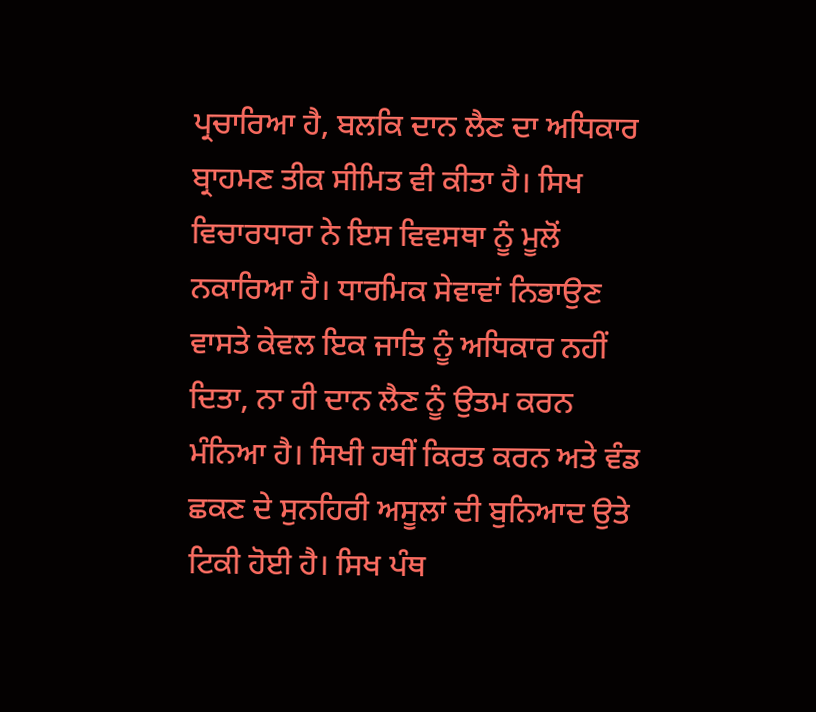ਪ੍ਰਚਾਰਿਆ ਹੈ, ਬਲਕਿ ਦਾਨ ਲੈਣ ਦਾ ਅਧਿਕਾਰ ਬ੍ਰਾਹਮਣ ਤੀਕ ਸੀਮਿਤ ਵੀ ਕੀਤਾ ਹੈ। ਸਿਖ ਵਿਚਾਰਧਾਰਾ ਨੇ ਇਸ ਵਿਵਸਥਾ ਨੂੰ ਮੂਲੋਂ ਨਕਾਰਿਆ ਹੈ। ਧਾਰਮਿਕ ਸੇਵਾਵਾਂ ਨਿਭਾਉਣ ਵਾਸਤੇ ਕੇਵਲ ਇਕ ਜਾਤਿ ਨੂੰ ਅਧਿਕਾਰ ਨਹੀਂ ਦਿਤਾ, ਨਾ ਹੀ ਦਾਨ ਲੈਣ ਨੂੰ ਉਤਮ ਕਰਨ ਮੰਨਿਆ ਹੈ। ਸਿਖੀ ਹਥੀਂ ਕਿਰਤ ਕਰਨ ਅਤੇ ਵੰਡ ਛਕਣ ਦੇ ਸੁਨਹਿਰੀ ਅਸੂਲਾਂ ਦੀ ਬੁਨਿਆਦ ਉਤੇ ਟਿਕੀ ਹੋਈ ਹੈ। ਸਿਖ ਪੰਥ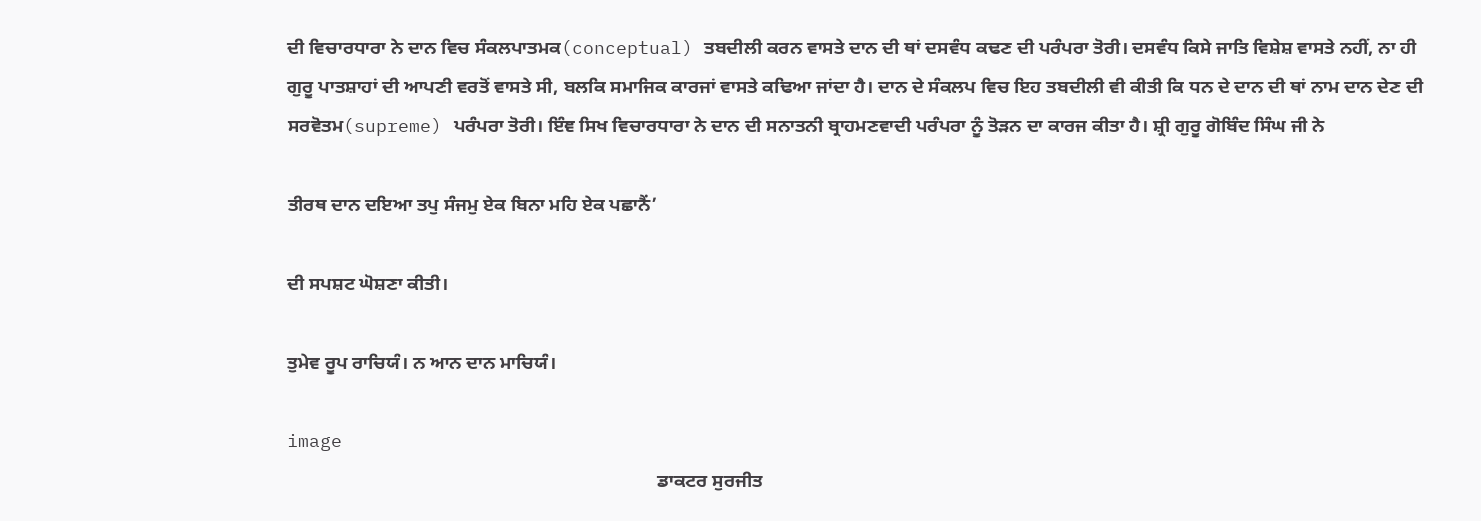ਦੀ ਵਿਚਾਰਧਾਰਾ ਨੇ ਦਾਨ ਵਿਚ ਸੰਕਲਪਾਤਮਕ(conceptual) ਤਬਦੀਲੀ ਕਰਨ ਵਾਸਤੇ ਦਾਨ ਦੀ ਥਾਂ ਦਸਵੰਧ ਕਢਣ ਦੀ ਪਰੰਪਰਾ ਤੋਰੀ। ਦਸਵੰਧ ਕਿਸੇ ਜਾਤਿ ਵਿਸ਼ੇਸ਼ ਵਾਸਤੇ ਨਹੀਂ, ਨਾ ਹੀ ਗੁਰੂ ਪਾਤਸ਼ਾਹਾਂ ਦੀ ਆਪਣੀ ਵਰਤੋਂ ਵਾਸਤੇ ਸੀ, ਬਲਕਿ ਸਮਾਜਿਕ ਕਾਰਜਾਂ ਵਾਸਤੇ ਕਢਿਆ ਜਾਂਦਾ ਹੈ। ਦਾਨ ਦੇ ਸੰਕਲਪ ਵਿਚ ਇਹ ਤਬਦੀਲੀ ਵੀ ਕੀਤੀ ਕਿ ਧਨ ਦੇ ਦਾਨ ਦੀ ਥਾਂ ਨਾਮ ਦਾਨ ਦੇਣ ਦੀ ਸਰਵੋਤਮ(supreme) ਪਰੰਪਰਾ ਤੋਰੀ। ਇੰਞ ਸਿਖ ਵਿਚਾਰਧਾਰਾ ਨੇ ਦਾਨ ਦੀ ਸਨਾਤਨੀ ਬ੍ਰਾਹਮਣਵਾਦੀ ਪਰੰਪਰਾ ਨੂੰ ਤੋੜਨ ਦਾ ਕਾਰਜ ਕੀਤਾ ਹੈ। ਸ਼੍ਰੀ ਗੁਰੂ ਗੋਬਿੰਦ ਸਿੰਘ ਜੀ ਨੇ

ਤੀਰਥ ਦਾਨ ਦਇਆ ਤਪੁ ਸੰਜਮੁ ਏਕ ਬਿਨਾ ਮਹਿ ਏਕ ਪਛਾਨੈਂ’

ਦੀ ਸਪਸ਼ਟ ਘੋਸ਼ਣਾ ਕੀਤੀ।

ਤੁਮੇਵ ਰੂਪ ਰਾਚਿਯੰ। ਨ ਆਨ ਦਾਨ ਮਾਚਿਯੰ।

image
                                                                               ਡਾਕਟਰ ਸੁਰਜੀਤ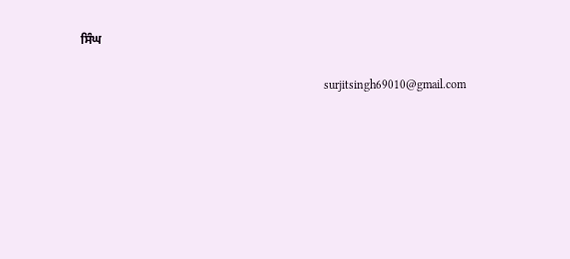ਸਿੰਘ

                                                                                 surjitsingh69010@gmail.com